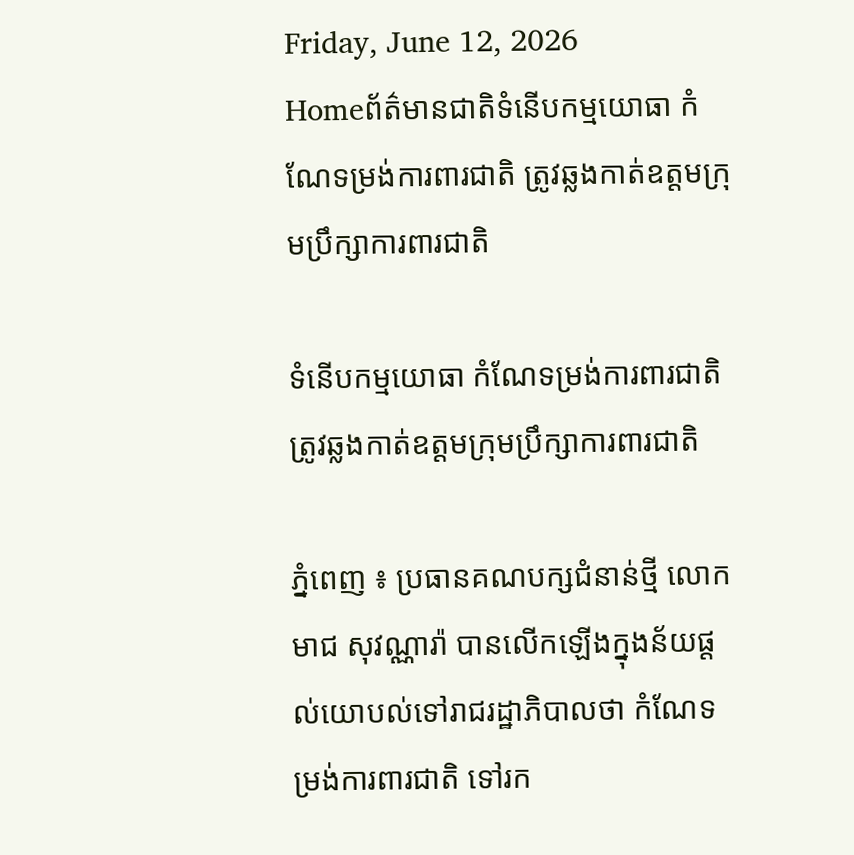Friday, June 12, 2026
Homeព័ត៌មានជាតិទំនើបកម្មយោធា កំណែទម្រង់ការពារជាតិ ត្រូវឆ្លងកាត់ឧត្តមក្រុមប្រឹក្សាការពារជាតិ

ទំនើបកម្មយោធា កំណែទម្រង់ការពារជាតិ ត្រូវឆ្លងកាត់ឧត្តមក្រុមប្រឹក្សាការពារជាតិ

ភ្នំពេញ ៖ ប្រធានគណបក្សជំនាន់ថ្មី លោក មាជ សុវណ្ណារ៉ា បានលើកឡើងក្នុងន័យផ្ដល់យោបល់ទៅរាជរដ្ឋាភិបាលថា កំណែទម្រង់ការពារជាតិ ទៅរក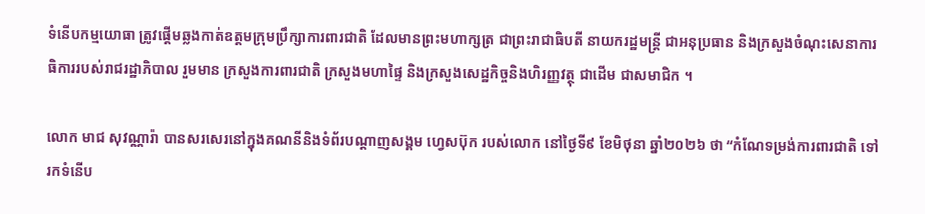ទំនើបកម្មយោធា ត្រូវផ្តើមឆ្លងកាត់ឧត្តមក្រុមប្រឹក្សាការពារជាតិ ដែលមានព្រះមហាក្សត្រ ជាព្រះរាជាធិបតី នាយករដ្ឋមន្រ្តី ជាអនុប្រធាន និងក្រសួងចំណុះសេនាការធិការរបស់រាជរដ្ឋាភិបាល រួមមាន ក្រសួងការពារជាតិ ក្រសួងមហាផ្ទៃ និងក្រសួងសេដ្ឋកិច្ចនិងហិរញ្ញវត្ថុ ជាដើម ជាសមាជិក ។

លោក មាជ សុវណ្ណារ៉ា បានសរសេរនៅក្នុងគណនីនិងទំព័របណ្ដាញសង្គម ហ្វេសប៊ុក របស់លោក នៅថ្ងៃទី៩ ខែមិថុនា ឆ្នាំ២០២៦ ថា “កំណែទម្រង់ការពារជាតិ ទៅរកទំនើប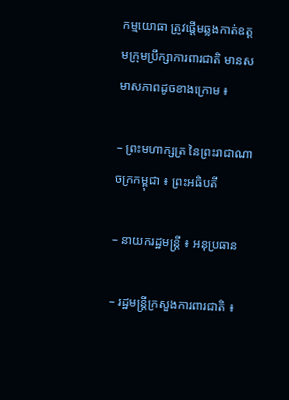កម្មយោធា ត្រូវផ្តើមឆ្លងកាត់ឧត្តមក្រុមប្រឹក្សាការពារជាតិ មានសមាសភាពដូចខាងក្រោម ៖

– ព្រះមហាក្សត្រ នៃព្រះរាជាណាចក្រកម្ពុជា ៖ ព្រះអធិបតី

– នាយករដ្ឋមន្ត្រី ៖ អនុប្រធាន

– រដ្ឋមន្ត្រីក្រសួងការពារជាតិ ៖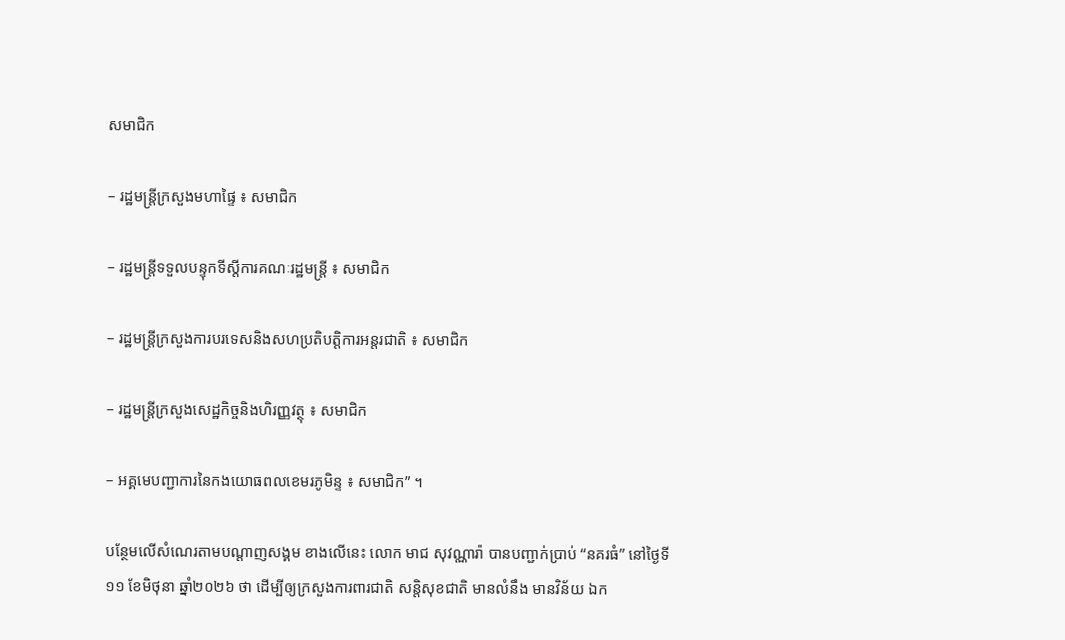សមាជិក

– រដ្ឋមន្ត្រីក្រសួងមហាផ្ទៃ ៖ សមាជិក

– រដ្ឋមន្ត្រីទទួលបន្ទុកទីស្តីការគណៈរដ្ឋមន្ត្រី ៖ សមាជិក

– រដ្ឋមន្ត្រីក្រសួងការបរទេសនិងសហប្រតិបត្តិការអន្តរជាតិ ៖ សមាជិក

– រដ្ឋមន្ត្រីក្រសួងសេដ្ឋកិច្ចនិងហិរញ្ញវត្ថុ ៖ សមាជិក

– អគ្គមេបញ្ជាការនៃកងយោធពលខេមរភូមិន្ទ ៖ សមាជិក” ។

បន្ថែមលើសំណេរតាមបណ្ដាញសង្គម ខាងលើនេះ លោក មាជ សុវណ្ណារ៉ា បានបញ្ជាក់ប្រាប់ “នគរធំ” នៅថ្ងៃទី១១ ខែមិថុនា ឆ្នាំ២០២៦ ថា ដើម្បីឲ្យក្រសួងការពារជាតិ សន្តិសុខជាតិ មានលំនឹង មានវិន័យ ឯក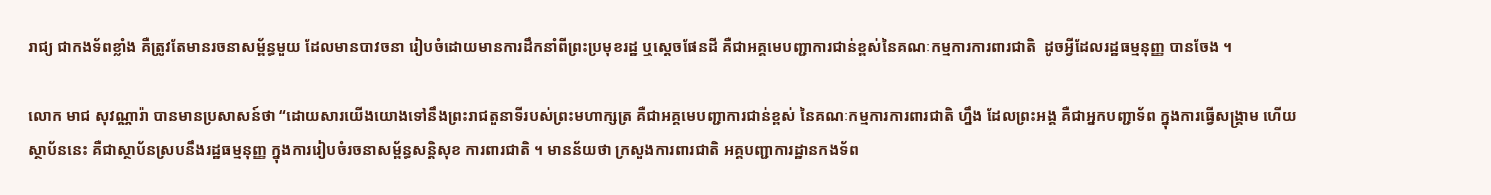រាជ្យ ជាកងទ័ពខ្លាំង គឺត្រូវតែមានរចនាសម្ព័ន្ធមួយ ដែលមានបាវចនា រៀបចំដោយមានការដឹកនាំពីព្រះប្រមុខរដ្ឋ ឬស្ដេចផែនដី គឺជាអគ្គមេបញ្ជាការជាន់ខ្ពស់នៃគណៈកម្មការការពារជាតិ  ដូចអ្វីដែលរដ្ឋធម្មនុញ្ញ បានចែង ។

លោក មាជ សុវណ្ណារ៉ា បានមានប្រសាសន៍ថា “ដោយសារយើងយោងទៅនឹងព្រះរាជតួនាទីរបស់ព្រះមហាក្សត្រ គឺជាអគ្គមេបញ្ជាការជាន់ខ្ពស់ នៃគណៈកម្មការការពារជាតិ ហ្នឹង ដែលព្រះអង្គ គឺជាអ្នកបញ្ជាទ័ព ក្នុងការធ្វើសង្គ្រាម ហើយស្ថាប័ននេះ គឺជាស្ថាប័នស្របនឹងរដ្ឋធម្មនុញ្ញ ក្នុងការរៀបចំរចនាសម្ព័ន្ធសន្តិសុខ ការពារជាតិ ។ មានន័យថា ក្រសួងការពារជាតិ អគ្គបញ្ជាការដ្ឋានកងទ័ព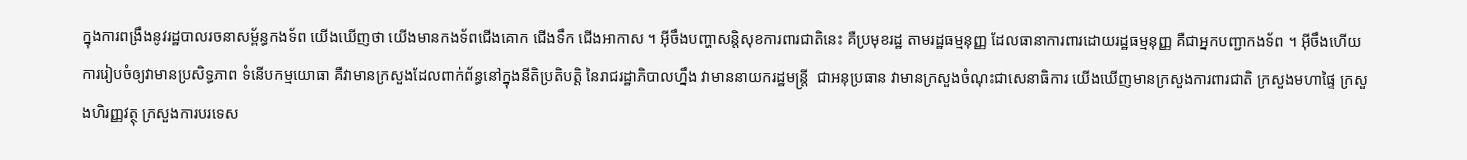ក្នុងការពង្រឹងនូវរដ្ឋបាលរចនាសម្ព័ន្ធកងទ័ព យើងឃើញថា យើងមានកងទ័ពជើងគោក ជើងទឹក ជើងអាកាស ។ អ៊ីចឹងបញ្ហាសន្តិសុខការពារជាតិនេះ គឺប្រមុខរដ្ឋ តាមរដ្ឋធម្មនុញ្ញ ដែលធានាការពារដោយរដ្ឋធម្មនុញ្ញ គឺជាអ្នកបញ្ជាកងទ័ព ។ អ៊ីចឹងហើយ ការរៀបចំឲ្យវាមានប្រសិទ្ធភាព ទំនើបកម្មយោធា គឺវាមានក្រសួងដែលពាក់ព័ន្ធនៅក្នុងនីតិប្រតិបត្តិ នៃរាជរដ្ឋាភិបាលហ្នឹង វាមាននាយករដ្ឋមន្ត្រី  ជាអនុប្រធាន វាមានក្រសួងចំណុះជាសេនាធិការ យើងឃើញមានក្រសួងការពារជាតិ ក្រសួងមហាផ្ទៃ ក្រសួងហិរញ្ញវត្ថុ ក្រសួងការបរទេស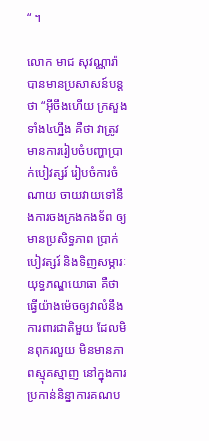“ ។

លោក មាជ សុវណ្ណារ៉ា បានមានប្រសាសន៍បន្តថា “អ៊ីចឹងហើយ ក្រសួងទាំង៤ហ្នឹង គឺថា វាត្រូវមានការរៀបចំបញ្ហាប្រាក់បៀវត្សរ៍ រៀបចំការចំណាយ ចាយវាយទៅនឹងការចងក្រងកងទ័ព ឲ្យមានប្រសិទ្ធភាព ប្រាក់បៀវត្សរ៍ និងទិញសម្ភារៈ យុទ្ធភណ្ឌយោធា គឺថាធ្វើយ៉ាងម៉េចឲ្យវាលំនឹងការពារជាតិមួយ ដែលមិនពុករលួយ មិនមានភាពស្មុគស្មាញ នៅក្នុងការប្រកាន់និន្នាការគណប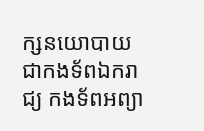ក្សនយោបាយ ជាកងទ័ពឯករាជ្យ កងទ័ពអព្យា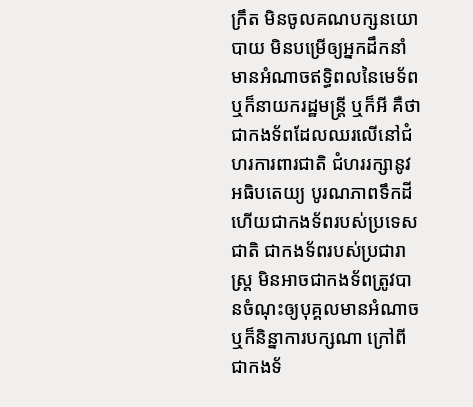ក្រឹត មិនចូលគណបក្សនយោបាយ មិនបម្រើឲ្យអ្នកដឹកនាំមានអំណាចឥទ្ធិពលនៃមេទ័ព ឬក៏នាយករដ្ឋមន្ត្រី ឬក៏អី គឺថា ជាកងទ័ពដែលឈរលើនៅជំហរការពារជាតិ ជំហររក្សានូវអធិបតេយ្យ បូរណភាពទឹកដី ហើយជាកងទ័ពរបស់ប្រទេសជាតិ ជាកងទ័ពរបស់ប្រជារាស្ត្រ មិនអាចជាកងទ័ពត្រូវបានចំណុះឲ្យបុគ្គលមានអំណាច ឬក៏និន្នាការបក្សណា ក្រៅពីជាកងទ័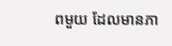ពមួយ ដែលមានភា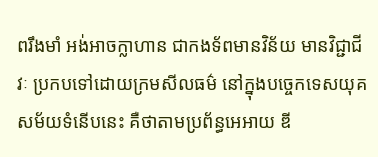ពរឹងមាំ អង់អាចក្លាហាន ជាកងទ័ពមានវិន័យ មានវិជ្ជាជីវៈ ប្រកបទៅដោយក្រមសីលធម៌ នៅក្នុងបច្ចេកទេសយុគសម័យទំនើបនេះ គឺថាតាមប្រព័ន្ធអេអាយ ឌី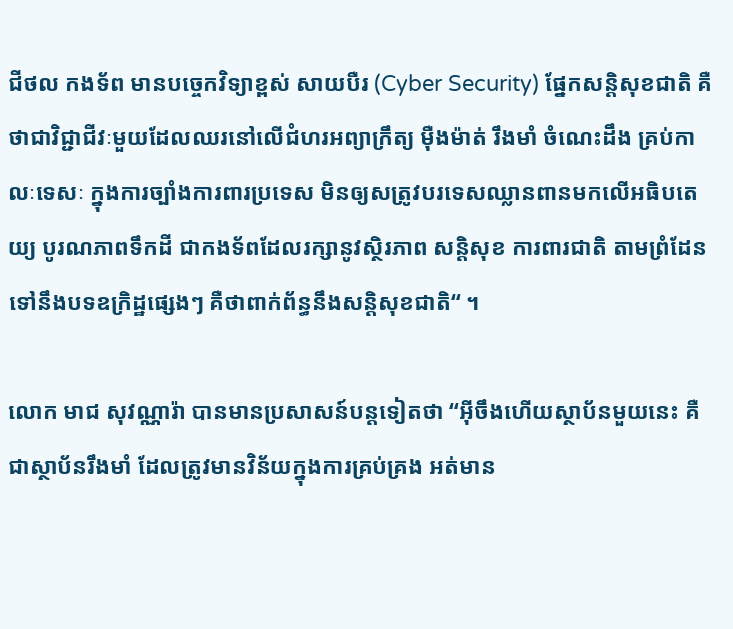ជីថល កងទ័ព មានបច្ចេកវិទ្យាខ្ពស់ សាយបឺរ (Cyber Security) ផ្នែកសន្តិសុខជាតិ គឺថាជាវិជ្ជាជីវៈមួយដែលឈរនៅលើជំហរអព្យាក្រឹត្យ ម៉ឺងម៉ាត់ រឹងមាំ ចំណេះដឹង គ្រប់កាលៈទេសៈ ក្នុងការច្បាំងការពារប្រទេស មិនឲ្យសត្រូវបរទេសឈ្លានពានមកលើអធិបតេយ្យ បូរណភាពទឹកដី ជាកងទ័ពដែលរក្សានូវស្ថិរភាព សន្តិសុខ ការពារជាតិ តាមព្រំដែន ទៅនឹងបទឧក្រិដ្ឋផ្សេងៗ គឺថាពាក់ព័ន្ធនឹងសន្តិសុខជាតិ“ ។

លោក មាជ សុវណ្ណារ៉ា បានមានប្រសាសន៍បន្តទៀតថា “អ៊ីចឹងហើយស្ថាប័នមួយនេះ គឺជាស្ថាប័នរឹងមាំ ដែលត្រូវមានវិន័យក្នុងការគ្រប់គ្រង អត់មាន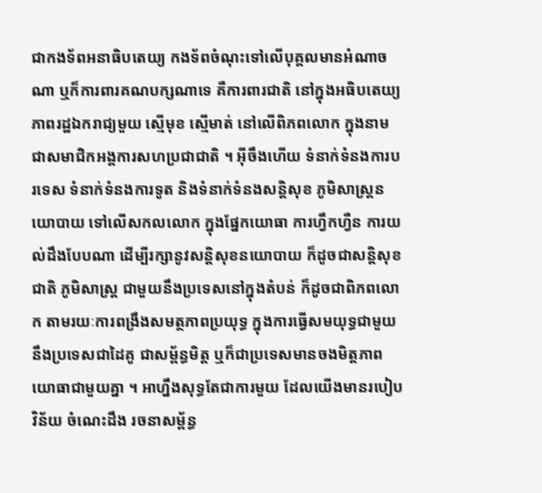ជាកងទ័ពអនាធិបតេយ្យ កងទ័ពចំណុះទៅលើបុគ្គលមានអំណាចណា ឬក៏ការពារគណបក្សណាទេ គឺការពារជាតិ នៅក្នុងអធិបតេយ្យភាពរដ្ឋឯករាជ្យមួយ ស្មើមុខ ស្មើមាត់ នៅលើពិភពលោក ក្នុងនាមជាសមាជិកអង្គការសហប្រជាជាតិ ។ អ៊ីចឹងហើយ ទំនាក់ទំនងការបរទេស ទំនាក់ទំនងការទូត និងទំនាក់ទំនងសន្តិសុខ ភូមិសាស្ត្រនយោបាយ ទៅលើសកលលោក ក្នុងផ្នែកយោធា ការហ្វឹកហ្វឺន ការយល់ដឹងបែបណា ដើម្បីរក្សានូវសន្តិសុខនយោបាយ ក៏ដូចជាសន្តិសុខជាតិ ភូមិសាស្ត្រ ជាមួយនឹងប្រទេសនៅក្នុងតំបន់ ក៏ដូចជាពិភពលោក តាមរយៈការពង្រឹងសមត្ថភាពប្រយុទ្ធ ក្នុងការធ្វើសមយុទ្ធជាមួយនឹងប្រទេសជាដៃគូ ជាសម្ព័ន្ធមិត្ត ឬក៏ជាប្រទេសមានចងមិត្តភាពយោធាជាមួយគ្នា ។ អាហ្នឹងសុទ្ធតែជាការមួយ ដែលយើងមានរបៀបវិន័យ ចំណេះដឹង រចនាសម្ព័ន្ធ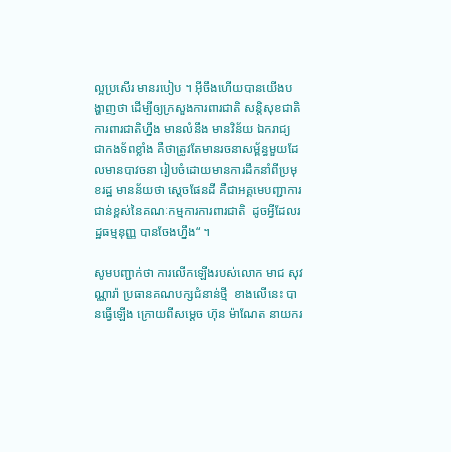ល្អប្រសើរ មានរបៀប ។ អ៊ីចឹងហើយបានយើងបង្ហាញថា ដើម្បីឲ្យក្រសួងការពារជាតិ សន្តិសុខជាតិ ការពារជាតិហ្នឹង មានលំនឹង មានវិន័យ ឯករាជ្យ ជាកងទ័ពខ្លាំង គឺថាត្រូវតែមានរចនាសម្ព័ន្ធមួយដែលមានបាវចនា រៀបចំដោយមានការដឹកនាំពីប្រមុខរដ្ឋ មានន័យថា ស្ដេចផែនដី គឺជាអគ្គមេបញ្ជាការជាន់ខ្ពស់នៃគណៈកម្មការការពារជាតិ  ដូចអ្វីដែលរដ្ឋធម្មនុញ្ញ បានចែងហ្នឹង“ ។

សូមបញ្ជាក់ថា ការលើកឡើងរបស់លោក មាជ សុវណ្ណារ៉ា ប្រធានគណបក្សជំនាន់ថ្មី  ខាងលើនេះ បានធ្វើឡើង ក្រោយពីសម្ដេច ហ៊ុន ម៉ាណែត នាយករ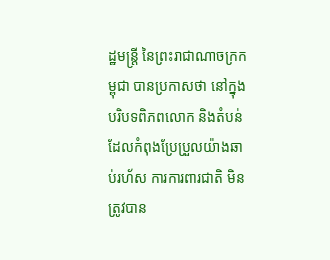ដ្ឋមន្ត្រី នៃព្រះរាជាណាចក្រកម្ពុជា បានប្រកាសថា នៅក្នុងបរិបទពិភពលោក និងតំបន់ ដែលកំពុងប្រែប្រួលយ៉ាងឆាប់រហ័ស ការការពារជាតិ មិនត្រូវបាន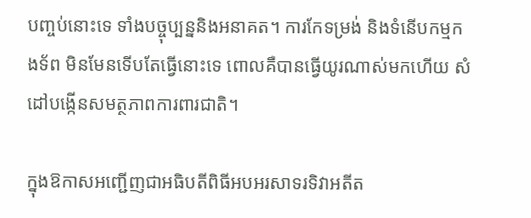បញ្ចប់នោះទេ ទាំងបច្ចុប្បន្ននិងអនាគត។ ការកែទម្រង់ និងទំនើបកម្មកងទ័ព មិនមែនទើបតែធ្វើនោះទេ ពោលគឺបានធ្វើយូរណាស់មកហើយ សំដៅបង្កើនសមត្ថភាពការពារជាតិ។

ក្នុងឱកាសអញ្ជើញជាអធិបតីពិធីអបអរសាទរទិវាអតីត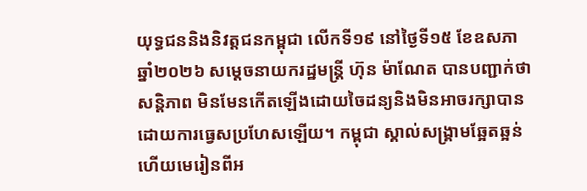យុទ្ធជននិងនិវត្តជនកម្ពុជា លើកទី១៩ នៅថ្ងៃទី១៥ ខែឧសភា ឆ្នាំ២០២៦ សម្ដេចនាយករដ្ឋមន្រ្តី ហ៊ុន ម៉ាណែត បានបញ្ជាក់ថា សន្តិភាព មិនមែនកើតឡើងដោយចៃដន្យនិងមិនអាចរក្សាបានដោយការធ្វេសប្រហែសឡើយ។ កម្ពុជា ស្គាល់សង្គ្រាមឆ្អែតឆ្អន់ ហើយមេរៀនពីអ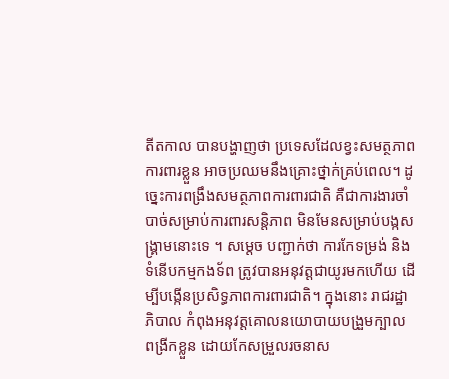តីតកាល បានបង្ហាញថា ប្រទេសដែលខ្វះសមត្ថភាពការពារខ្លួន អាចប្រឈមនឹងគ្រោះថ្នាក់គ្រប់ពេល។ ដូច្នេះការពង្រឹងសមត្ថភាពការពារជាតិ គឺជាការងារចាំបាច់សម្រាប់ការពារសន្តិភាព មិនមែនសម្រាប់បង្កសង្គ្រាមនោះទេ ។ សម្ដេច បញ្ជាក់ថា ការកែទម្រង់ និងទំនើបកម្មកងទ័ព ត្រូវបានអនុវត្តជាយូរមកហើយ ដើម្បីបង្កើនប្រសិទ្ធភាពការពារជាតិ។ ក្នុងនោះ រាជរដ្ឋាភិបាល កំពុងអនុវត្តគោលនយោបាយបង្រួមក្បាល ពង្រីកខ្លួន ដោយកែសម្រួលរចនាស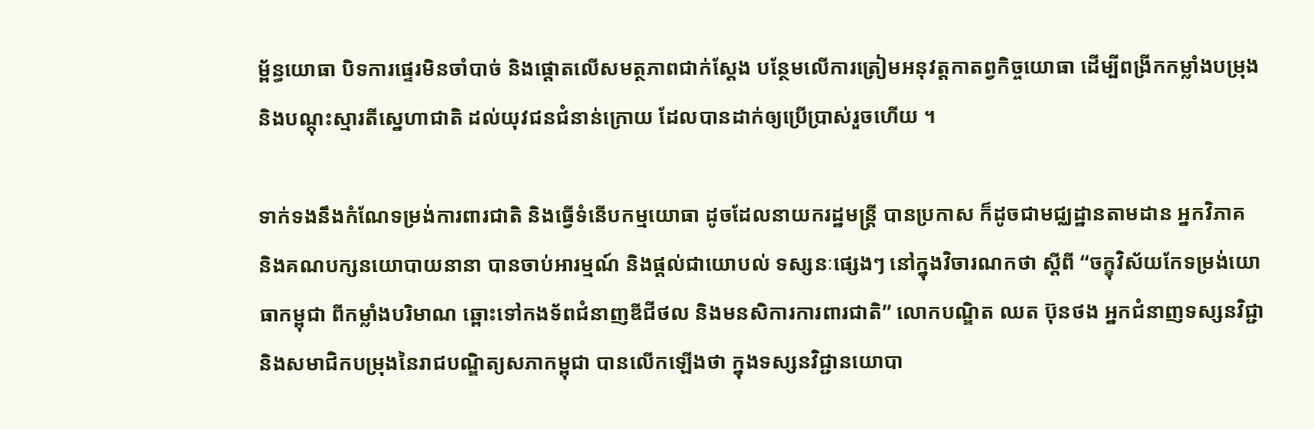ម្ព័ន្ធយោធា បិទការផ្ទេរមិនចាំបាច់ និងផ្តោតលើសមត្ថភាពជាក់ស្តែង បន្ថែមលើការត្រៀមអនុវត្តកាតព្វកិច្ចយោធា ដើម្បីពង្រីកកម្លាំងបម្រុង និងបណ្តុះស្មារតីស្នេហាជាតិ ដល់យុវជនជំនាន់ក្រោយ ដែលបានដាក់ឲ្យប្រើប្រាស់រួចហើយ ។

ទាក់ទងនឹងកំណែទម្រង់ការពារជាតិ និងធ្វើទំនើបកម្មយោធា ដូចដែលនាយករដ្ឋមន្រ្តី បានប្រកាស ក៏ដូចជាមជ្ឈដ្ឋានតាមដាន អ្នកវិភាគ និងគណបក្សនយោបាយនានា បានចាប់អារម្មណ៍ និងផ្ដល់ជាយោបល់ ទស្សនៈផ្សេងៗ នៅក្នុងវិចារណកថា ស្ដីពី “ចក្ខុវិស័យកែទម្រង់យោធាកម្ពុជា ពីកម្លាំងបរិមាណ ឆ្ពោះទៅកងទ័ពជំនាញឌីជីថល និងមនសិការការពារជាតិ” លោកបណ្ឌិត ឈត ប៊ុនថង អ្នកជំនាញទស្សនវិជ្ជា និងសមាជិកបម្រុងនៃរាជបណ្ឌិត្យសភាកម្ពុជា បានលើកឡើងថា ក្នុងទស្សនវិជ្ជានយោបា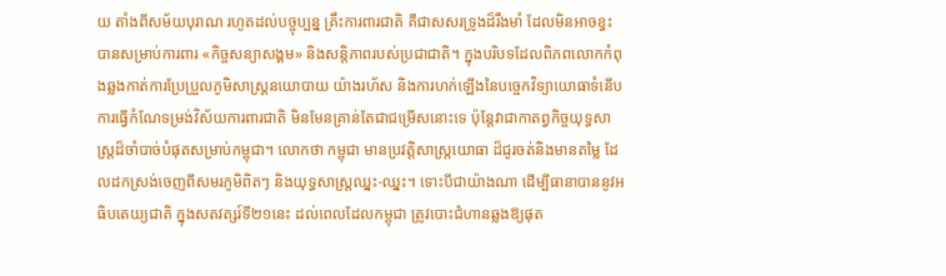យ តាំងពីសម័យបុរាណ រហូតដល់បច្ចុប្បន្ន គ្រឹះការពារជាតិ គឺជាសសរទ្រូងដ៏រឹងមាំ ដែលមិនអាចខ្វះ បានសម្រាប់ការពារ «កិច្ចសន្យាសង្គម» និងសន្តិភាពរបស់ប្រជាជាតិ។ ក្នុងបរិបទដែលពិភពលោកកំពុងឆ្លងកាត់ការប្រែប្រួលភូមិសាស្ត្រនយោបាយ យ៉ាងរហ័ស និងការហក់ឡើងនៃបច្ចេកវិទ្យាយោធាទំនើប ការធ្វើកំណែទម្រង់វិស័យការពារជាតិ មិនមែនគ្រាន់តែជាជម្រើសនោះទេ ប៉ុន្តែវាជាកាតព្វកិច្ចយុទ្ធសាស្ត្រដ៏ចាំបាច់បំផុតសម្រាប់កម្ពុជា។ លោកថា កម្ពុជា មានប្រវត្តិសាស្ត្រយោធា ដ៏ជូរចត់និងមានតម្លៃ ដែលដកស្រង់ចេញពីសមរភូមិពិតៗ និងយុទ្ធសាស្ត្រឈ្នះ-ឈ្នះ។ ទោះបីជាយ៉ាងណា ដើម្បីធានាបាននូវអធិបតេយ្យជាតិ ក្នុងសតវត្សរ៍ទី២១នេះ ដល់ពេលដែលកម្ពុជា ត្រូវបោះជំហានឆ្លងឱ្យផុត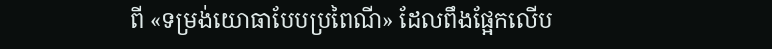ពី «ទម្រង់យោធាបែបប្រពៃណី» ដែលពឹងផ្អែកលើប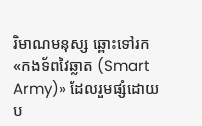រិមាណមនុស្ស ឆ្ពោះទៅរក «កងទ័ពវៃឆ្លាត (Smart Army)» ដែលរួមផ្សំដោយប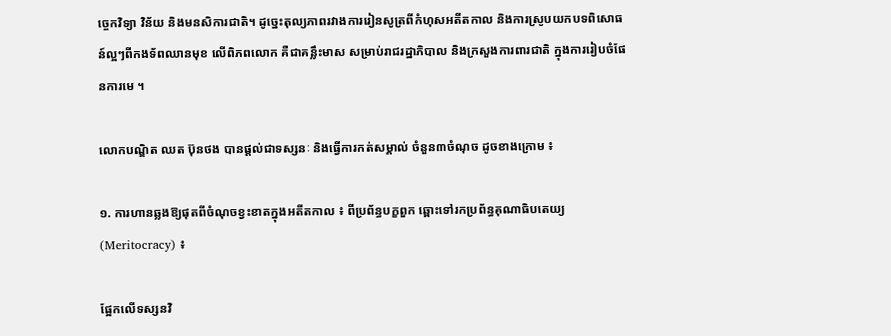ច្ចេកវិទ្យា វិន័យ និងមនសិការជាតិ។ ដូច្នេះតុល្យភាពរវាងការរៀនសូត្រពីកំហុសអតីតកាល និងការស្រូបយកបទពិសោធន៍ល្អៗពីកងទ័ពឈានមុខ លើពិភពលោក គឺជាគន្លឹះមាស សម្រាប់រាជរដ្ឋាភិបាល និងក្រសួងការពារជាតិ ក្នុងការរៀបចំផែនការមេ ។

លោកបណ្ឌិត ឈត ប៊ុនថង បានផ្ដល់ជាទស្សនៈ និងធ្វើការកត់សម្គាល់ ចំនួន៣ចំណុច ដូចខាងក្រោម ៖

១. ការហានឆ្លងឱ្យផុតពីចំណុចខ្វះខាតក្នុងអតីតកាល ៖ ពីប្រព័ន្ធបក្ខពួក ឆ្ពោះទៅរកប្រព័ន្ធគុណាធិបតេយ្យ (Meritocracy) ៖

ផ្អែកលើទស្សនវិ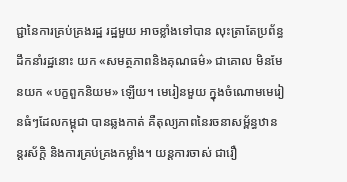ជ្ជានៃការគ្រប់គ្រងរដ្ឋ រដ្ឋមួយ អាចខ្លាំងទៅបាន លុះត្រាតែប្រព័ន្ធដឹកនាំរដ្ឋនោះ យក «សមត្ថភាពនិងគុណធម៌» ជាគោល មិនមែនយក «បក្ខពួកនិយម» ឡើយ។ មេរៀនមួយ ក្នុងចំណោមមេរៀនធំៗដែលកម្ពុជា បានឆ្លងកាត់ គឺតុល្យភាពនៃរចនាសម្ព័ន្ធឋានន្តរស័ក្តិ និងការគ្រប់គ្រងកម្លាំង។ យន្តការចាស់ ជារឿ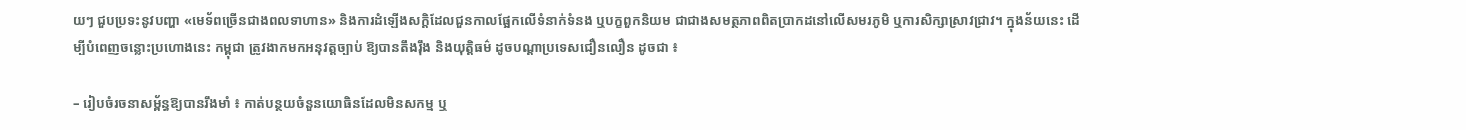យៗ ជួបប្រទះនូវបញ្ហា «មេទ័ពច្រើនជាងពលទាហាន» និងការដំឡើងសក្តិដែលជួនកាលផ្អែកលើទំនាក់ទំនង ឬបក្ខពួកនិយម ជាជាងសមត្ថភាពពិតប្រាកដនៅលើសមរភូមិ ឬការសិក្សាស្រាវជ្រាវ។ ក្នុងន័យនេះ ដើម្បីបំពេញចន្លោះប្រហោងនេះ កម្ពុជា ត្រូវងាកមកអនុវត្តច្បាប់ ឱ្យបានតឹងរ៉ឹង និងយុត្តិធម៌ ដូចបណ្តាប្រទេសជឿនលឿន ដូចជា ៖

– រៀបចំរចនាសម្ព័ន្ធឱ្យបានរឹងមាំ ៖ កាត់បន្ថយចំនួនយោធិនដែលមិនសកម្ម ឬ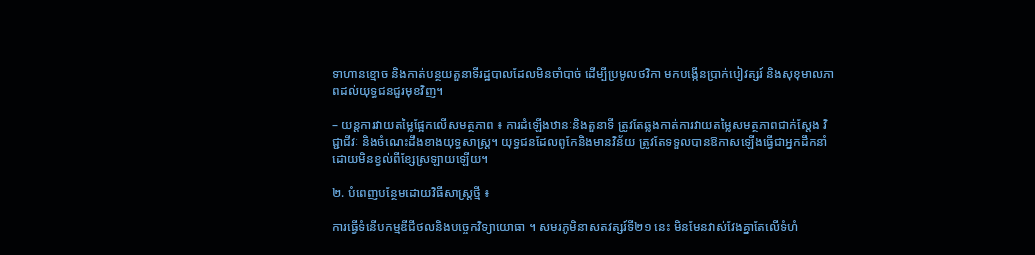ទាហានខ្មោច និងកាត់បន្ថយតួនាទីរដ្ឋបាលដែលមិនចាំបាច់ ដើម្បីប្រមូលថវិកា មកបង្កើនប្រាក់បៀវត្សរ៍ និងសុខុមាលភាពដល់យុទ្ធជនជួរមុខវិញ។

– យន្តការវាយតម្លៃផ្អែកលើសមត្ថភាព ៖ ការដំឡើងឋានៈនិងតួនាទី ត្រូវតែឆ្លងកាត់ការវាយតម្លៃសមត្ថភាពជាក់ស្តែង វិជ្ជាជីវៈ និងចំណេះដឹងខាងយុទ្ធសាស្ត្រ។ យុទ្ធជនដែលពូកែនិងមានវិន័យ ត្រូវតែទទួលបានឱកាសឡើងធ្វើជាអ្នកដឹកនាំ ដោយមិនខ្វល់ពីខ្សែស្រឡាយឡើយ។

២. បំពេញបន្ថែមដោយវិធីសាស្ត្រថ្មី ៖

ការធ្វើទំនើបកម្មឌីជីថលនិងបច្ចេកវិទ្យាយោធា ។ សមរភូមិនាសតវត្សរ៍ទី២១ នេះ មិនមែនវាស់វែងគ្នាតែលើទំហំ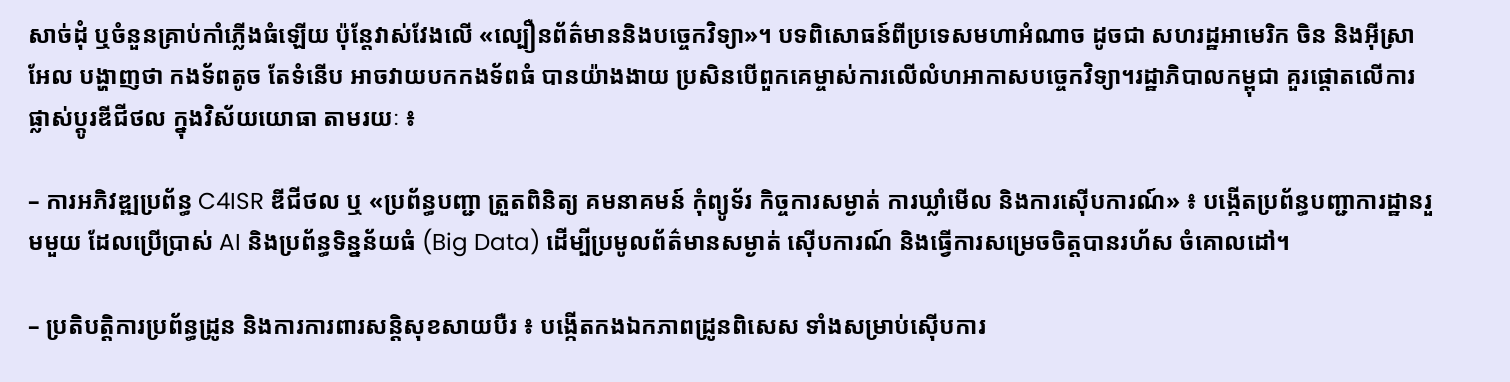សាច់ដុំ ឬចំនួនគ្រាប់កាំភ្លើងធំឡើយ ប៉ុន្តែវាស់វែងលើ «ល្បឿនព័ត៌មាននិងបច្ចេកវិទ្យា»។ បទពិសោធន៍ពីប្រទេសមហាអំណាច ដូចជា សហរដ្ឋអាមេរិក ចិន និងអ៊ីស្រាអែល បង្ហាញថា កងទ័ពតូច តែទំនើប អាចវាយបកកងទ័ពធំ បានយ៉ាងងាយ ប្រសិនបើពួកគេម្ចាស់ការលើលំហអាកាសបច្ចេកវិទ្យា។រដ្ឋាភិបាលកម្ពុជា គួរផ្តោតលើការផ្លាស់ប្តូរឌីជីថល ក្នុងវិស័យយោធា តាមរយៈ ៖

– ការអភិវឌ្ឍប្រព័ន្ធ C4ISR ឌីជីថល ឬ «ប្រព័ន្ធបញ្ជា ត្រួតពិនិត្យ គមនាគមន៍ កុំព្យូទ័រ កិច្ចការសម្ងាត់ ការឃ្លាំមើល និងការស៊ើបការណ៍» ៖ បង្កើតប្រព័ន្ធបញ្ជាការដ្ឋានរួមមួយ ដែលប្រើប្រាស់ AI និងប្រព័ន្ធទិន្នន័យធំ (Big Data) ដើម្បីប្រមូលព័ត៌មានសម្ងាត់ ស៊ើបការណ៍ និងធ្វើការសម្រេចចិត្តបានរហ័ស ចំគោលដៅ។

– ប្រតិបត្តិការប្រព័ន្ធដ្រូន និងការការពារសន្តិសុខសាយបឺរ ៖ បង្កើតកងឯកភាពដ្រូនពិសេស ទាំងសម្រាប់ស៊ើបការ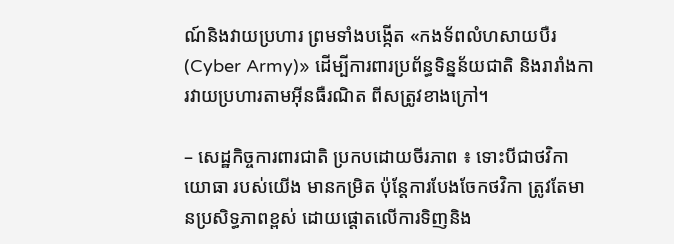ណ៍និងវាយប្រហារ ព្រមទាំងបង្កើត «កងទ័ពលំហសាយបឺរ (Cyber Army)» ដើម្បីការពារប្រព័ន្ធទិន្នន័យជាតិ និងរារាំងការវាយប្រហារតាមអ៊ីនធឺរណិត ពីសត្រូវខាងក្រៅ។

– សេដ្ឋកិច្ចការពារជាតិ ប្រកបដោយចីរភាព ៖ ទោះបីជាថវិកាយោធា របស់យើង មានកម្រិត ប៉ុន្តែការបែងចែកថវិកា ត្រូវតែមានប្រសិទ្ធភាពខ្ពស់ ដោយផ្តោតលើការទិញនិង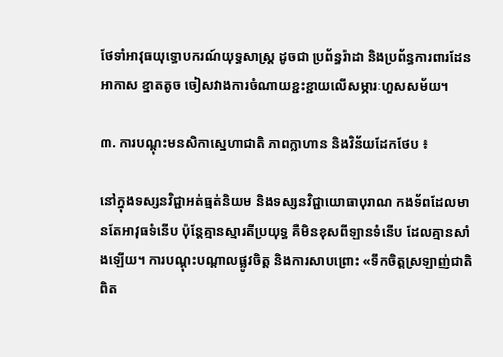ថែទាំអាវុធយុទ្ធោបករណ៍យុទ្ធសាស្ត្រ ដូចជា ប្រព័ន្ធរ៉ាដា និងប្រព័ន្ធការពារដែនអាកាស ខ្នាតតូច ចៀសវាងការចំណាយខ្ជះខ្ជាយលើសម្ភារៈហួសសម័យ។

៣. ការបណ្តុះមនសិកាស្នេហាជាតិ ភាពក្លាហាន និងវិន័យដែកថែប ៖

នៅក្នុងទស្សនវិជ្ជាអត់ធ្មត់និយម និងទស្សនវិជ្ជាយោធាបុរាណ កងទ័ពដែលមានតែអាវុធទំនើប ប៉ុន្តែគ្មានស្មារតីប្រយុទ្ធ គឺមិនខុសពីឡានទំនើប ដែលគ្មានសាំងឡើយ។ ការបណ្តុះបណ្តាលផ្លូវចិត្ត និងការសាបព្រោះ «ទឹកចិត្តស្រឡាញ់ជាតិពិត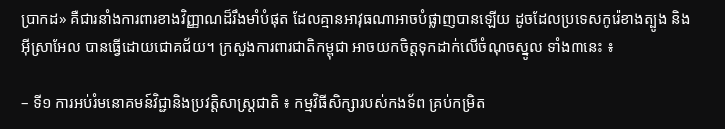ប្រាកដ» គឺជារនាំងការពារខាងវិញ្ញាណដ៏រឹងមាំបំផុត ដែលគ្មានអាវុធណាអាចបំផ្លាញបានឡើយ ដូចដែលប្រទេសកូរ៉េខាងត្បូង និងអ៊ីស្រាអែល បានធ្វើដោយជោគជ័យ។ ក្រសួងការពារជាតិកម្ពុជា អាចយកចិត្តទុកដាក់លើចំណុចស្នូល ទាំង៣នេះ ៖

– ទី១ ការអប់រំមនោគមន៍វិជ្ជានិងប្រវត្តិសាស្ត្រជាតិ ៖ កម្មវិធីសិក្សារបស់កងទ័ព គ្រប់កម្រិត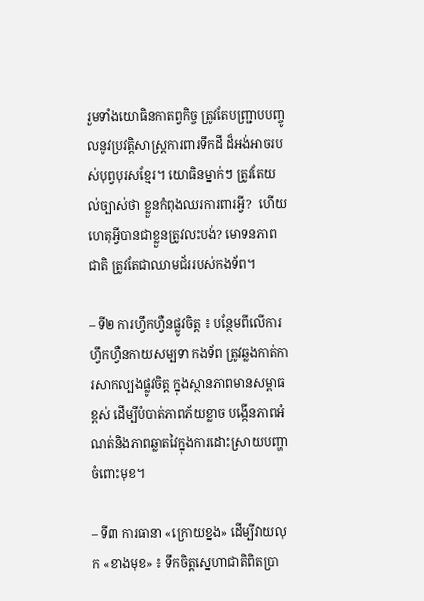រួមទាំងយោធិនកាតព្វកិច្ច ត្រូវតែបញ្ជ្រាបបញ្ចូលនូវប្រវត្តិសាស្ត្រការពារទឹកដី ដ៏អង់អាចរបស់បុព្វបុរសខ្មែរ។ យោធិនម្នាក់ៗ ត្រូវតែយល់ច្បាស់ថា ខ្លួនកំពុងឈរការពារអ្វី?  ហើយហេតុអ្វីបានជាខ្លួនត្រូវលះបង់? មោទនភាពជាតិ ត្រូវតែជាឈាមជ័ររបស់កងទ័ព។

– ទី២ ការហ្វឹកហ្វឺនផ្លូវចិត្ត ៖ បន្ថែមពីលើការហ្វឹកហ្វឺនកាយសម្បទា កងទ័ព ត្រូវឆ្លងកាត់ការសាកល្បងផ្លូវចិត្ត ក្នុងស្ថានភាពមានសម្ពាធខ្ពស់ ដើម្បីបំបាត់ភាពភ័យខ្លាច បង្កើនភាពអំណត់និងភាពឆ្លាតវៃក្នុងការដោះស្រាយបញ្ហាចំពោះមុខ។

– ទី៣ ការធានា «ក្រោយខ្នង» ដើម្បីវាយលុក «ខាងមុខ» ៖ ទឹកចិត្តស្នេហាជាតិពិតប្រា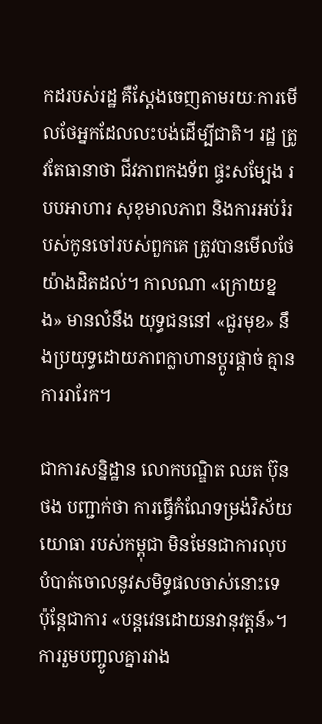កដរបស់រដ្ឋ គឺស្តែងចេញតាមរយៈការមើលថែអ្នកដែលលះបង់ដើម្បីជាតិ។ រដ្ឋ ត្រូវតែធានាថា ជីវភាពកងទ័ព ផ្ទះសម្បែង របបអាហារ សុខុមាលភាព និងការអប់រំរបស់កូនចៅរបស់ពួកគេ ត្រូវបានមើលថែ យ៉ាងដិតដល់។ កាលណា «ក្រោយខ្នង» មានលំនឹង យុទ្ធជននៅ «ជួរមុខ» នឹងប្រយុទ្ធដោយភាពក្លាហានប្តូរផ្តាច់ គ្មានការរារែក។

ជាការសន្និដ្ឋាន លោកបណ្ឌិត ឈត ប៊ុនថង បញ្ជាក់ថា ការធ្វើកំណែទម្រង់វិស័យយោធា របស់កម្ពុជា មិនមែនជាការលុបបំបាត់ចោលនូវសមិទ្ធផលចាស់នោះទេ ប៉ុន្តែជាការ «បន្តវេនដោយនវានុវត្តន៍»។ ការរួមបញ្ចូលគ្នារវាង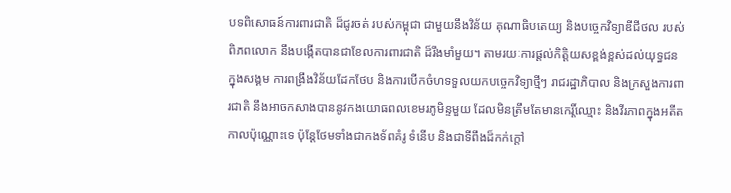បទពិសោធន៍ការពារជាតិ ដ៏ជូរចត់ របស់កម្ពុជា ជាមួយនឹងវិន័យ គុណាធិបតេយ្យ និងបច្ចេកវិទ្យាឌីជីថល របស់ពិភពលោក នឹងបង្កើតបានជាខែលការពារជាតិ ដ៏រឹងមាំមួយ។ តាមរយៈការផ្តល់កិត្តិយសខ្ពង់ខ្ពស់ដល់យុទ្ធជនក្នុងសង្គម ការពង្រឹងវិន័យដែកថែប និងការបើកចំហទទួលយកបច្ចេកវិទ្យាថ្មីៗ រាជរដ្ឋាភិបាល និងក្រសួងការពារជាតិ នឹងអាចកសាងបាននូវកងយោធពលខេមរភូមិន្ទមួយ ដែលមិនត្រឹមតែមានកេរ្តិ៍ឈ្មោះ និងវីរភាពក្នុងអតីតកាលប៉ុណ្ណោះទេ ប៉ុន្តែថែមទាំងជាកងទ័ពគំរូ ទំនើប និងជាទីពឹងដ៏កក់ក្តៅ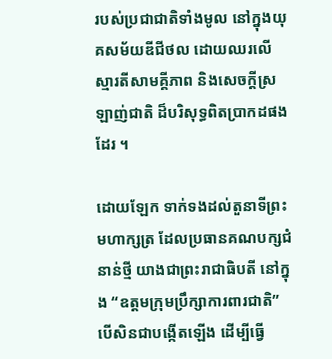របស់ប្រជាជាតិទាំងមូល នៅក្នុងយុគសម័យឌីជីថល ដោយឈរលើស្មារតីសាមគ្គីភាព និងសេចក្ដីស្រឡាញ់ជាតិ ដ៏បរិសុទ្ធពិតប្រាកដផងដែរ ។

ដោយឡែក ទាក់ទងដល់តួនាទីព្រះមហាក្សត្រ ដែលប្រធានគណបក្សជំនាន់ថ្មី យាងជាព្រះរាជាធិបតី នៅក្នុង “ឧត្តមក្រុមប្រឹក្សាការពារជាតិ” បើសិនជាបង្កើតឡើង ដើម្បីធ្វើ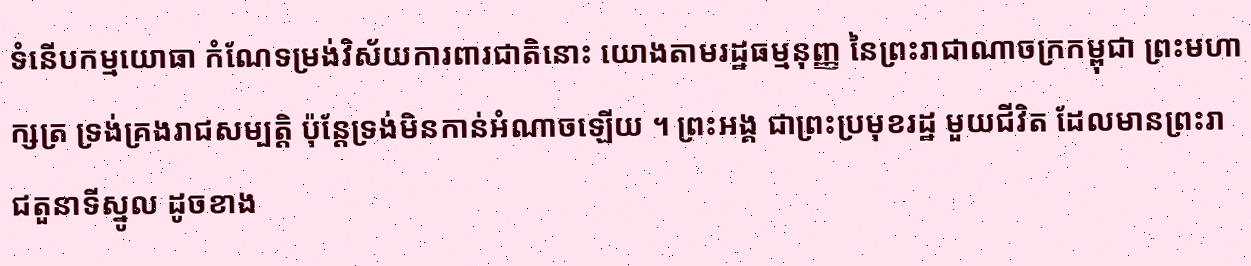ទំនើបកម្មយោធា កំណែទម្រង់វិស័យការពារជាតិនោះ យោងតាមរដ្ឋធម្មនុញ្ញ នៃព្រះរាជាណាចក្រកម្ពុជា ព្រះមហាក្សត្រ ទ្រង់គ្រងរាជសម្បត្តិ ប៉ុន្តែទ្រង់មិនកាន់អំណាចឡើយ ។ ព្រះអង្គ ជាព្រះប្រមុខរដ្ឋ មួយជីវិត ដែលមានព្រះរាជតួនាទីស្នូល ដូចខាង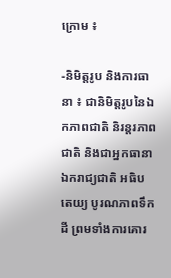ក្រោម ៖

-និមិត្តរូប និងការធានា ៖ ជានិមិត្តរូបនៃឯកភាពជាតិ និរន្តរភាពជាតិ និងជាអ្នកធានាឯករាជ្យជាតិ អធិបតេយ្យ បូរណភាពទឹកដី ព្រមទាំងការគោរ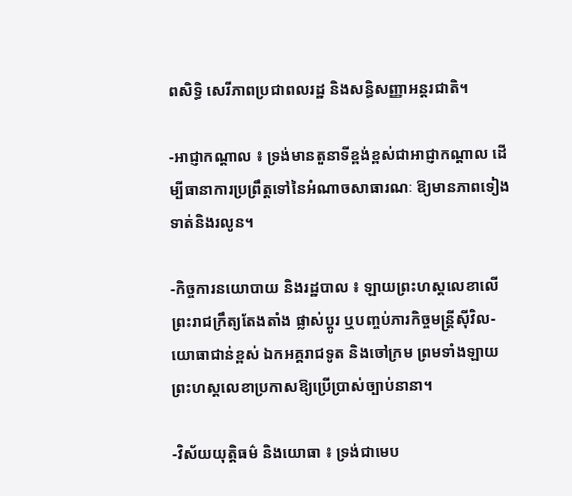ពសិទ្ធិ សេរីភាពប្រជាពលរដ្ឋ និងសន្ធិសញ្ញាអន្តរជាតិ។

-អាជ្ញាកណ្តាល ៖ ទ្រង់មានតួនាទីខ្ពង់ខ្ពស់ជាអាជ្ញាកណ្តាល ដើម្បីធានាការប្រព្រឹត្តទៅនៃអំណាចសាធារណៈ ឱ្យមានភាពទៀងទាត់និងរលូន។

-កិច្ចការនយោបាយ និងរដ្ឋបាល ៖ ឡាយព្រះហស្តលេខាលើព្រះរាជក្រឹត្យតែងតាំង ផ្លាស់ប្តូរ ឬបញ្ចប់ភារកិច្ចមន្ត្រីស៊ីវិល-យោធាជាន់ខ្ពស់ ឯកអគ្គរាជទូត និងចៅក្រម ព្រមទាំងឡាយព្រះហស្តលេខាប្រកាសឱ្យប្រើប្រាស់ច្បាប់នានា។

-វិស័យយុត្តិធម៌ និងយោធា ៖ ទ្រង់ជាមេប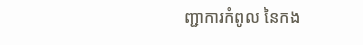ញ្ជាការកំពូល នៃកង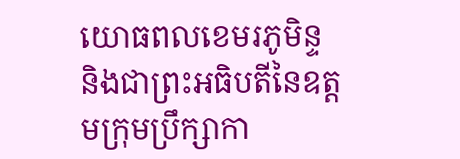យោធពលខេមរភូមិន្ទ និងជាព្រះអធិបតីនៃឧត្តមក្រុមប្រឹក្សាកា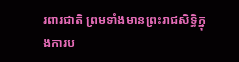រពារជាតិ ព្រមទាំងមានព្រះរាជសិទ្ធិក្នុងការប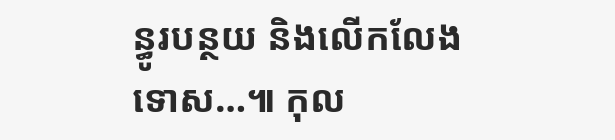ន្ធូរបន្ថយ និងលើកលែងទោស…៕ កុល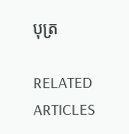បុត្រ

RELATED ARTICLES